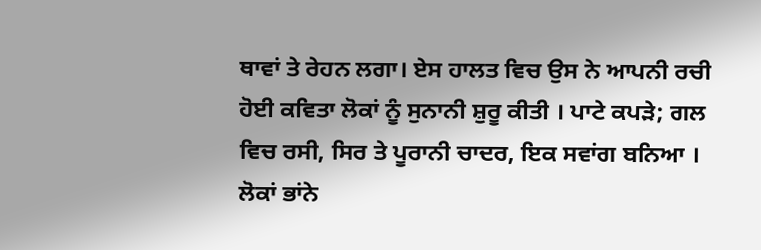ਥਾਵਾਂ ਤੇ ਰੇਹਨ ਲਗਾ। ਏਸ ਹਾਲਤ ਵਿਚ ਉਸ ਨੇ ਆਪਨੀ ਰਚੀ ਹੋਈ ਕਵਿਤਾ ਲੋਕਾਂ ਨੂੰ ਸੁਨਾਨੀ ਸ਼ੁਰੂ ਕੀਤੀ । ਪਾਟੇ ਕਪੜੇ; ਗਲ ਵਿਚ ਰਸੀ, ਸਿਰ ਤੇ ਪੂਰਾਨੀ ਚਾਦਰ, ਇਕ ਸਵਾਂਗ ਬਨਿਆ । ਲੋਕਾਂ ਭਾਂਨੇ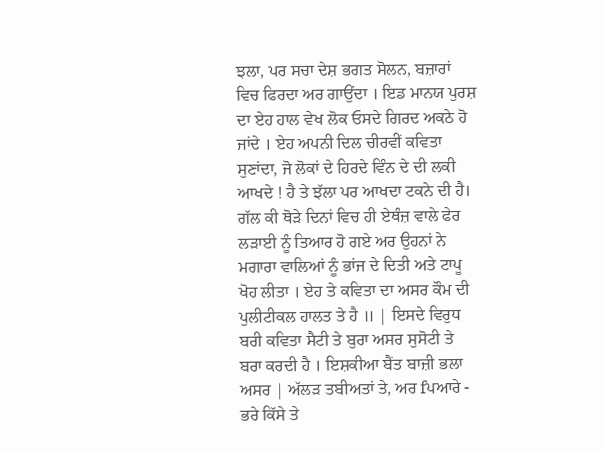ਝਲਾ, ਪਰ ਸਚਾ ਦੇਸ਼ ਭਗਤ ਸੋਲਨ, ਬਜ਼ਾਰਾਂ ਵਿਚ ਫਿਰਦਾ ਅਰ ਗਾਉਂਦਾ । ਇਡ ਮਾਨਯ ਪੁਰਸ਼ ਦਾ ਏਹ ਹਾਲ ਵੇਖ ਲੋਕ ਓਸਦੇ ਗਿਰਦ ਅਕਠੇ ਹੋ ਜਾਂਦੇ । ਏਹ ਅਪਨੀ ਦਿਲ ਚੀਰਵੀਂ ਕਵਿਤਾ ਸੁਣਾਂਦਾ, ਜੋ ਲੋਕਾਂ ਦੇ ਹਿਰਦੇ ਵਿੰਨ ਦੇ ਦੀ ਲਕੀ ਆਖਦੇ ! ਹੈ ਤੇ ਝੱਲਾ ਪਰ ਆਖਦਾ ਟਕਨੇ ਦੀ ਹੈ। ਗੱਲ ਕੀ ਥੋੜੇ ਦਿਨਾਂ ਵਿਚ ਹੀ ਏਥੰਜ਼ ਵਾਲੇ ਫੇਰ ਲੜਾਈ ਨੂੰ ਤਿਆਰ ਹੋ ਗਏ ਅਰ ਉਹਨਾਂ ਨੇ ਮਗਾਰਾ ਵਾਲਿਆਂ ਨੂੰ ਭਾਂਜ ਦੇ ਦਿਤੀ ਅਤੇ ਟਾਪੂ ਖੋਹ ਲੀਤਾ । ਏਹ ਤੇ ਕਵਿਤਾ ਦਾ ਅਸਰ ਕੌਮ ਦੀ ਪੁਲੀਟੀਕਲ ਹਾਲਤ ਤੇ ਹੈ ॥ | ਇਸਦੇ ਵਿਰੁਧ ਬਰੀ ਕਵਿਤਾ ਸੈਟੀ ਤੇ ਬੁਰਾ ਅਸਰ ਸੁਸੋਟੀ ਤੇ ਬਰਾ ਕਰਦੀ ਹੈ । ਇਸ਼ਕੀਆ ਬੈਂਤ ਬਾਜ਼ੀ ਭਲਾ ਅਸਰ | ਅੱਲੜ ਤਬੀਅਤਾਂ ਤੇ, ਅਰ fਪਆਰੇ - ਭਰੇ ਕਿੱਸੇ ਤੇ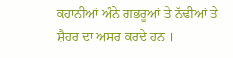ਕਹਾਨੀਆਂ ਅੰਨੇ ਗਭਰੂਆਂ ਤੇ ਨੱਢੀਆਂ ਤੇ ਸ਼ੈਹਰ ਦਾ ਅਸਰ ਕਰਦੇ ਹਨ ।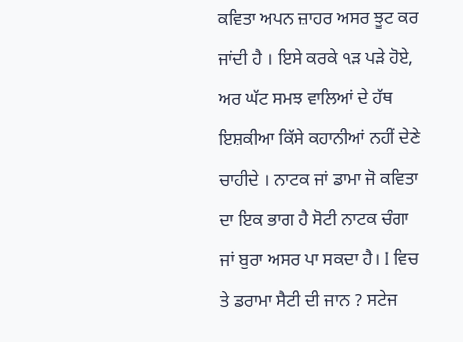ਕਵਿਤਾ ਅਪਨ ਜ਼ਾਹਰ ਅਸਰ ਝੂਟ ਕਰ ਜਾਂਦੀ ਹੈ । ਇਸੇ ਕਰਕੇ ੧ੜ ਪੜੇ ਹੋਏ, ਅਰ ਘੱਟ ਸਮਝ ਵਾਲਿਆਂ ਦੇ ਹੱਥ ਇਸ਼ਕੀਆ ਕਿੱਸੇ ਕਹਾਨੀਆਂ ਨਹੀਂ ਦੇਣੇ ਚਾਹੀਦੇ । ਨਾਟਕ ਜਾਂ ਡਾਮਾ ਜੋ ਕਵਿਤਾ ਦਾ ਇਕ ਭਾਗ ਹੈ ਸੋਟੀ ਨਾਟਕ ਚੰਗਾ ਜਾਂ ਬੁਰਾ ਅਸਰ ਪਾ ਸਕਦਾ ਹੈ। I ਵਿਚ ਤੇ ਡਰਾਮਾ ਸੈਟੀ ਦੀ ਜਾਨ ? ਸਟੇਜ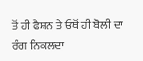ਤੋਂ ਹੀ ਫੈਸ਼ਨ ਤੇ ਓਥੋਂ ਹੀ ਬੋਲੀ ਦਾ ਰੰਗ ਨਿਕਲਦਾ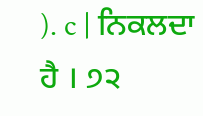). c | ਨਿਕਲਦਾ ਹੈ । ੭੨